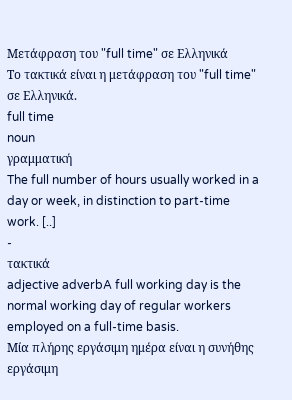Μετάφραση του "full time" σε Ελληνικά
Το τακτικά είναι η μετάφραση του "full time" σε Ελληνικά.
full time
noun
γραμματική
The full number of hours usually worked in a day or week, in distinction to part-time work. [..]
-
τακτικά
adjective adverbA full working day is the normal working day of regular workers employed on a full-time basis.
Μία πλήρης εργάσιμη ημέρα είναι η συνήθης εργάσιμη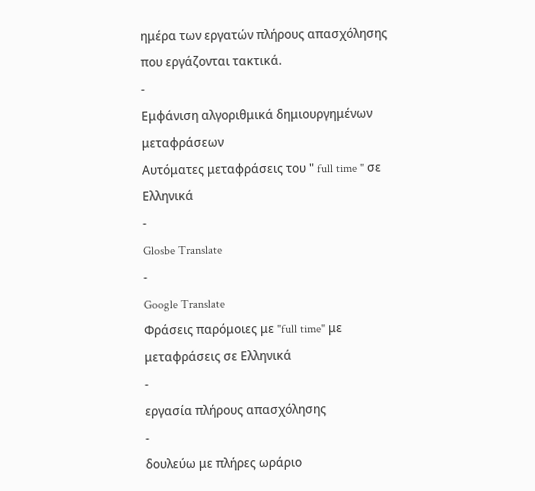ημέρα των εργατών πλήρους απασχόλησης που εργάζονται τακτικά.
-
Εμφάνιση αλγοριθμικά δημιουργημένων μεταφράσεων
Αυτόματες μεταφράσεις του " full time " σε Ελληνικά
-
Glosbe Translate
-
Google Translate
Φράσεις παρόμοιες με "full time" με μεταφράσεις σε Ελληνικά
-
εργασία πλήρους απασχόλησης
-
δουλεύω με πλήρες ωράριο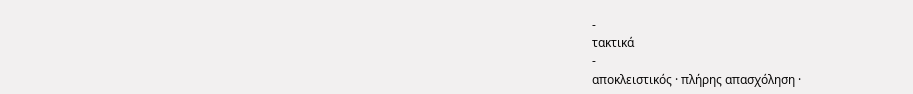-
τακτικά
-
αποκλειστικός · πλήρης απασχόληση ·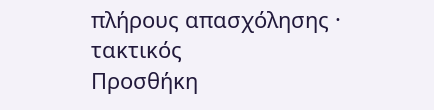πλήρους απασχόλησης · τακτικός
Προσθήκη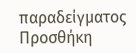παραδείγματος
Προσθήκη